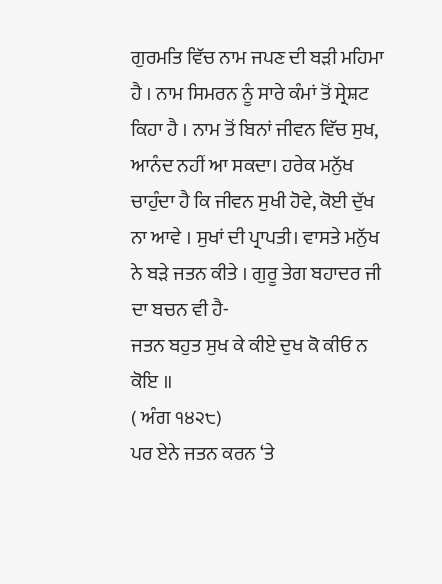ਗੁਰਮਤਿ ਵਿੱਚ ਨਾਮ ਜਪਣ ਦੀ ਬੜੀ ਮਹਿਮਾ ਹੈ । ਨਾਮ ਸਿਮਰਨ ਨੂੰ ਸਾਰੇ ਕੰਮਾਂ ਤੋਂ ਸ੍ਰੇਸ਼ਟ ਕਿਹਾ ਹੈ । ਨਾਮ ਤੋਂ ਬਿਨਾਂ ਜੀਵਨ ਵਿੱਚ ਸੁਖ, ਆਨੰਦ ਨਹੀਂ ਆ ਸਕਦਾ। ਹਰੇਕ ਮਨੁੱਖ ਚਾਹੁੰਦਾ ਹੈ ਕਿ ਜੀਵਨ ਸੁਖੀ ਹੋਵੇ, ਕੋਈ ਦੁੱਖ ਨਾ ਆਵੇ । ਸੁਖਾਂ ਦੀ ਪ੍ਰਾਪਤੀ। ਵਾਸਤੇ ਮਨੁੱਖ ਨੇ ਬੜੇ ਜਤਨ ਕੀਤੇ । ਗੁਰੂ ਤੇਗ ਬਹਾਦਰ ਜੀ ਦਾ ਬਚਨ ਵੀ ਹੈ-
ਜਤਨ ਬਹੁਤ ਸੁਖ ਕੇ ਕੀਏ ਦੁਖ ਕੋ ਕੀਓ ਨ ਕੋਇ ॥
( ਅੰਗ ੧੪੨੮)
ਪਰ ਏਨੇ ਜਤਨ ਕਰਨ ‘ਤੇ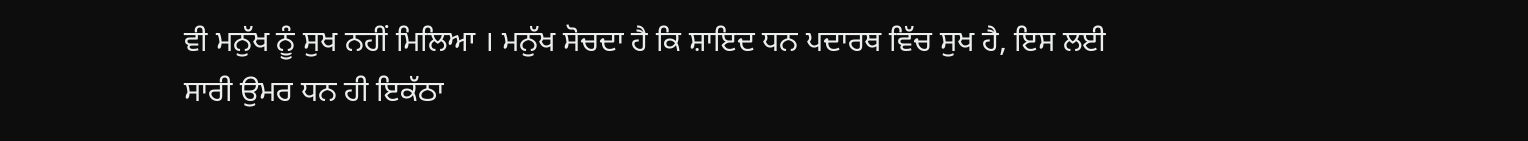ਵੀ ਮਨੁੱਖ ਨੂੰ ਸੁਖ ਨਹੀਂ ਮਿਲਿਆ । ਮਨੁੱਖ ਸੋਚਦਾ ਹੈ ਕਿ ਸ਼ਾਇਦ ਧਨ ਪਦਾਰਥ ਵਿੱਚ ਸੁਖ ਹੈ, ਇਸ ਲਈ ਸਾਰੀ ਉਮਰ ਧਨ ਹੀ ਇਕੱਠਾ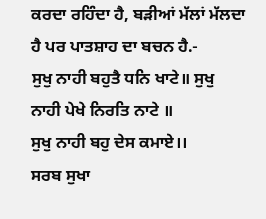ਕਰਦਾ ਰਹਿੰਦਾ ਹੈ, ਬੜੀਆਂ ਮੱਲਾਂ ਮੱਲਦਾ ਹੈ ਪਰ ਪਾਤਸ਼ਾਹ ਦਾ ਬਚਨ ਹੈ.-
ਸੁਖੁ ਨਾਹੀ ਬਹੁਤੈ ਧਨਿ ਖਾਟੇ॥ ਸੁਖੁ ਨਾਹੀ ਪੇਖੇ ਨਿਰਤਿ ਨਾਟੇ ॥
ਸੁਖੁ ਨਾਹੀ ਬਹੁ ਦੇਸ ਕਮਾਏ।।
ਸਰਬ ਸੁਖਾ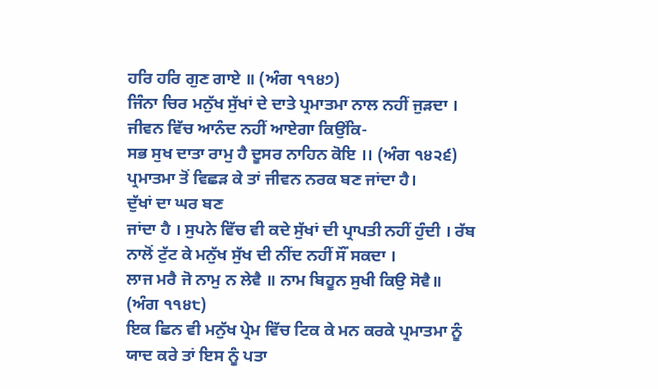ਹਰਿ ਹਰਿ ਗੁਣ ਗਾਏ ॥ (ਅੰਗ ੧੧੪੭)
ਜਿੰਨਾ ਚਿਰ ਮਨੁੱਖ ਸੁੱਖਾਂ ਦੇ ਦਾਤੇ ਪ੍ਰਮਾਤਮਾ ਨਾਲ ਨਹੀਂ ਜੁੜਦਾ । ਜੀਵਨ ਵਿੱਚ ਆਨੰਦ ਨਹੀਂ ਆਏਗਾ ਕਿਉਂਕਿ-
ਸਭ ਸੁਖ ਦਾਤਾ ਰਾਮੁ ਹੈ ਦੂਸਰ ਨਾਹਿਨ ਕੋਇ ।। (ਅੰਗ ੧੪੨੬)
ਪ੍ਰਮਾਤਮਾ ਤੋਂ ਵਿਛੜ ਕੇ ਤਾਂ ਜੀਵਨ ਨਰਕ ਬਣ ਜਾਂਦਾ ਹੈ।
ਦੁੱਖਾਂ ਦਾ ਘਰ ਬਣ
ਜਾਂਦਾ ਹੈ । ਸੁਪਨੇ ਵਿੱਚ ਵੀ ਕਦੇ ਸੁੱਖਾਂ ਦੀ ਪ੍ਰਾਪਤੀ ਨਹੀਂ ਹੁੰਦੀ । ਰੱਬ ਨਾਲੋਂ ਟੁੱਟ ਕੇ ਮਨੁੱਖ ਸੁੱਖ ਦੀ ਨੀਂਦ ਨਹੀਂ ਸੌਂ ਸਕਦਾ ।
ਲਾਜ ਮਰੈ ਜੋ ਨਾਮੁ ਨ ਲੇਵੈ ॥ ਨਾਮ ਬਿਹੂਨ ਸੁਖੀ ਕਿਉ ਸੋਵੈ॥ (ਅੰਗ ੧੧੪੮)
ਇਕ ਛਿਨ ਵੀ ਮਨੁੱਖ ਪ੍ਰੇਮ ਵਿੱਚ ਟਿਕ ਕੇ ਮਨ ਕਰਕੇ ਪ੍ਰਮਾਤਮਾ ਨੂੰ ਯਾਦ ਕਰੇ ਤਾਂ ਇਸ ਨੂੰ ਪਤਾ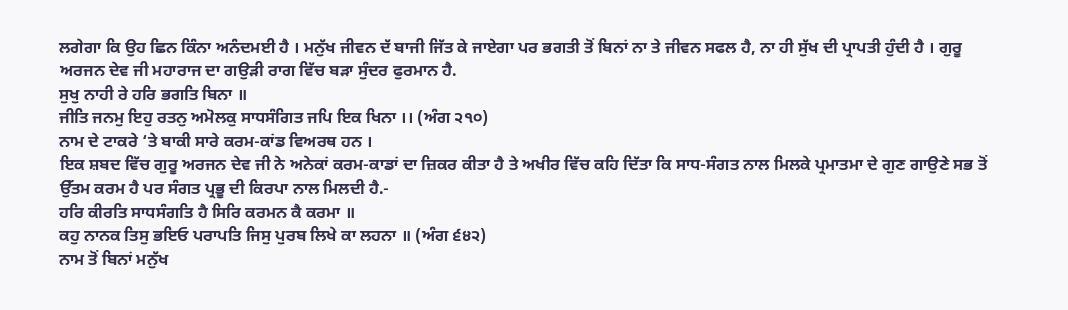ਲਗੇਗਾ ਕਿ ਉਹ ਛਿਨ ਕਿੰਨਾ ਅਨੰਦਮਈ ਹੈ । ਮਨੁੱਖ ਜੀਵਨ ਦੱ ਬਾਜੀ ਜਿੱਤ ਕੇ ਜਾਏਗਾ ਪਰ ਭਗਤੀ ਤੋਂ ਬਿਨਾਂ ਨਾ ਤੇ ਜੀਵਨ ਸਫਲ ਹੈ, ਨਾ ਹੀ ਸੁੱਖ ਦੀ ਪ੍ਰਾਪਤੀ ਹੁੰਦੀ ਹੈ । ਗੁਰੂ ਅਰਜਨ ਦੇਵ ਜੀ ਮਹਾਰਾਜ ਦਾ ਗਉੜੀ ਰਾਗ ਵਿੱਚ ਬੜਾ ਸੁੰਦਰ ਫੁਰਮਾਨ ਹੈ.
ਸੁਖੁ ਨਾਹੀ ਰੇ ਹਰਿ ਭਗਤਿ ਬਿਨਾ ॥
ਜੀਤਿ ਜਨਮੁ ਇਹੁ ਰਤਨੁ ਅਮੋਲਕੁ ਸਾਧਸੰਗਿਤ ਜਪਿ ਇਕ ਖਿਨਾ ।। (ਅੰਗ ੨੧੦)
ਨਾਮ ਦੇ ਟਾਕਰੇ ‘ਤੇ ਬਾਕੀ ਸਾਰੇ ਕਰਮ-ਕਾਂਡ ਵਿਅਰਥ ਹਨ ।
ਇਕ ਸ਼ਬਦ ਵਿੱਚ ਗੁਰੂ ਅਰਜਨ ਦੇਵ ਜੀ ਨੇ ਅਨੇਕਾਂ ਕਰਮ-ਕਾਡਾਂ ਦਾ ਜ਼ਿਕਰ ਕੀਤਾ ਹੈ ਤੇ ਅਖੀਰ ਵਿੱਚ ਕਹਿ ਦਿੱਤਾ ਕਿ ਸਾਧ-ਸੰਗਤ ਨਾਲ ਮਿਲਕੇ ਪ੍ਰਮਾਤਮਾ ਦੇ ਗੁਣ ਗਾਉਣੇ ਸਭ ਤੋਂ ਉੱਤਮ ਕਰਮ ਹੈ ਪਰ ਸੰਗਤ ਪ੍ਰਭੂ ਦੀ ਕਿਰਪਾ ਨਾਲ ਮਿਲਦੀ ਹੈ.-
ਹਰਿ ਕੀਰਤਿ ਸਾਧਸੰਗਤਿ ਹੈ ਸਿਰਿ ਕਰਮਨ ਕੈ ਕਰਮਾ ॥
ਕਹੁ ਨਾਨਕ ਤਿਸੁ ਭਇਓ ਪਰਾਪਤਿ ਜਿਸੁ ਪੁਰਬ ਲਿਖੇ ਕਾ ਲਹਨਾ ॥ (ਅੰਗ ੬੪੨)
ਨਾਮ ਤੋਂ ਬਿਨਾਂ ਮਨੁੱਖ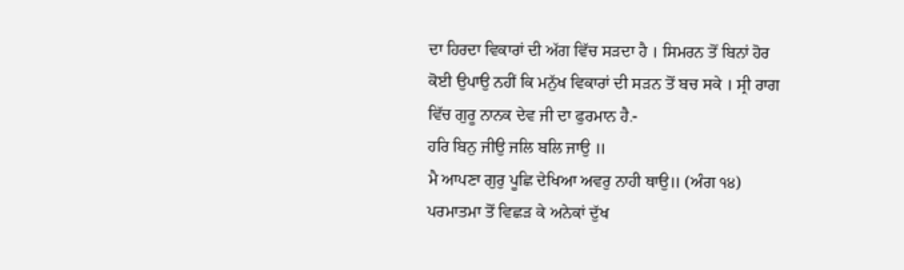ਦਾ ਹਿਰਦਾ ਵਿਕਾਰਾਂ ਦੀ ਅੱਗ ਵਿੱਚ ਸੜਦਾ ਹੈ । ਸਿਮਰਨ ਤੋਂ ਬਿਨਾਂ ਹੋਰ ਕੋਈ ਉਪਾਉ ਨਹੀਂ ਕਿ ਮਨੁੱਖ ਵਿਕਾਰਾਂ ਦੀ ਸੜਨ ਤੋਂ ਬਚ ਸਕੇ । ਸ੍ਰੀ ਰਾਗ ਵਿੱਚ ਗੁਰੂ ਨਾਨਕ ਦੇਵ ਜੀ ਦਾ ਫੁਰਮਾਨ ਹੈ.-
ਹਰਿ ਬਿਨੁ ਜੀਉ ਜਲਿ ਬਲਿ ਜਾਉ ॥
ਮੈ ਆਪਣਾ ਗੁਰੁ ਪੂਛਿ ਦੇਖਿਆ ਅਵਰੁ ਨਾਹੀ ਥਾਉ॥ (ਅੰਗ ੧੪)
ਪਰਮਾਤਮਾ ਤੋਂ ਵਿਛੜ ਕੇ ਅਨੇਕਾਂ ਦੁੱਖ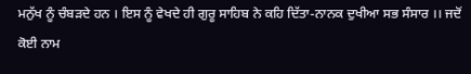ਮਨੁੱਖ ਨੂੰ ਚੰਬੜਦੇ ਹਨ । ਇਸ ਨੂੰ ਵੇਖਦੇ ਹੀ ਗੁਰੂ ਸਾਹਿਬ ਨੇ ਕਹਿ ਦਿੱਤਾ-ਨਾਨਕ ਦੁਖੀਆ ਸਭ ਸੰਸਾਰ ।। ਜਦੋਂ ਕੋਈ ਨਾਮ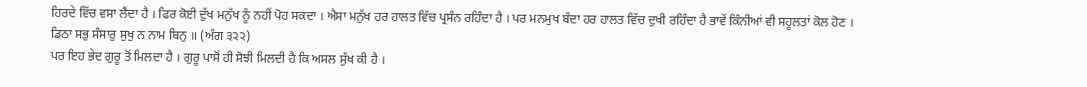ਹਿਰਦੇ ਵਿੱਚ ਵਸਾ ਲੈਂਦਾ ਹੈ । ਫਿਰ ਕੋਈ ਦੁੱਖ ਮਨੁੱਖ ਨੂੰ ਨਹੀਂ ਪੋਹ ਸਕਦਾ । ਐਸਾ ਮਨੁੱਖ ਹਰ ਹਾਲਤ ਵਿੱਚ ਪ੍ਰਸੰਨ ਰਹਿੰਦਾ ਹੈ । ਪਰ ਮਨਮੁਖ ਬੰਦਾ ਹਰ ਹਾਲਤ ਵਿੱਚ ਦੁਖੀ ਰਹਿੰਦਾ ਹੈ ਭਾਵੇਂ ਕਿੰਨੀਆਂ ਵੀ ਸਹੂਲਤਾਂ ਕੋਲ ਹੋਣ ।
ਡਿਠਾ ਸਭੁ ਸੰਸਾਰੁ ਸੁਖੁ ਨ ਨਾਮ ਬਿਨੁ ॥ (ਅੰਗ ੩੨੨)
ਪਰ ਇਹ ਭੇਦ ਗੁਰੂ ਤੋਂ ਮਿਲਦਾ ਹੈ । ਗੁਰੂ ਪਾਸੋਂ ਹੀ ਸੋਝੀ ਮਿਲਦੀ ਹੈ ਕਿ ਅਸਲ ਸੁੱਖ ਕੀ ਹੈ ।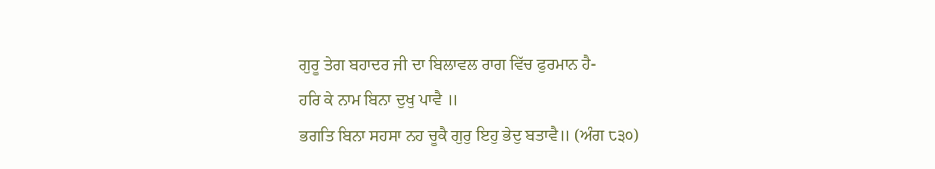ਗੁਰੂ ਤੇਗ ਬਹਾਦਰ ਜੀ ਦਾ ਬਿਲਾਵਲ ਰਾਗ ਵਿੱਚ ਫੁਰਮਾਨ ਹੈ-
ਹਰਿ ਕੇ ਨਾਮ ਬਿਨਾ ਦੁਖੁ ਪਾਵੈ ॥
ਭਗਤਿ ਬਿਨਾ ਸਹਸਾ ਨਹ ਚੂਕੈ ਗੁਰੁ ਇਹੁ ਭੇਦੁ ਬਤਾਵੈ॥ (ਅੰਗ ੮੩੦)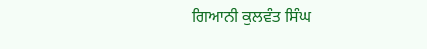ਗਿਆਨੀ ਕੁਲਵੰਤ ਸਿੰਘ